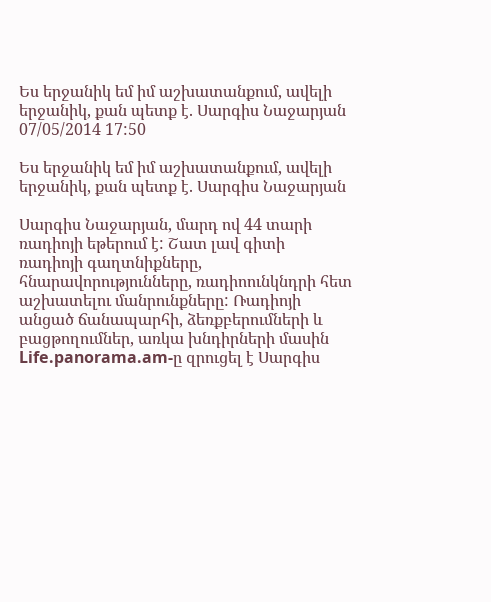Ես երջանիկ եմ իմ աշխատանքում, ավելի երջանիկ, քան պետք է. Սարգիս Նաջարյան
07/05/2014 17:50

Ես երջանիկ եմ իմ աշխատանքում, ավելի երջանիկ, քան պետք է. Սարգիս Նաջարյան

Սարգիս Նաջարյան, մարդ ով 44 տարի ռադիոյի եթերում է: Շատ լավ գիտի ռադիոյի գաղտնիքները, հնարավորությունները, ռադիոունկնդրի հետ աշխատելու մանրունքները: Ռադիոյի անցած ճանապարհի, ձեռքբերումների և բացթողումներ, առկա խնդիրների մասին Life.panorama.am-ը զրուցել է Սարգիս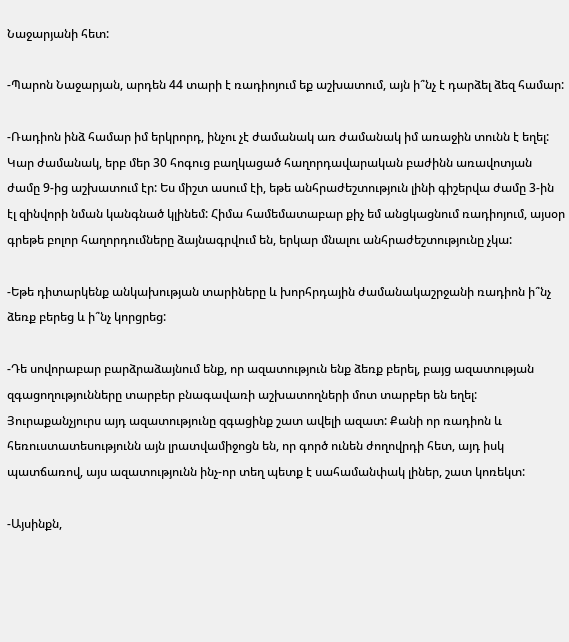Նաջարյանի հետ:

-Պարոն Նաջարյան, արդեն 44 տարի է ռադիոյում եք աշխատում, այն ի՞նչ է դարձել ձեզ համար:

-Ռադիոն ինձ համար իմ երկրորդ, ինչու չէ ժամանակ առ ժամանակ իմ առաջին տունն է եղել: Կար ժամանակ, երբ մեր 30 հոգուց բաղկացած հաղորդավարական բաժինն առավոտյան ժամը 9-ից աշխատում էր: Ես միշտ ասում էի, եթե անհրաժեշտություն լինի գիշերվա ժամը 3-ին էլ զինվորի նման կանգնած կլինեմ: Հիմա համեմատաբար քիչ եմ անցկացնում ռադիոյում, այսօր գրեթե բոլոր հաղորդումները ձայնագրվում են, երկար մնալու անհրաժեշտությունը չկա:

-Եթե դիտարկենք անկախության տարիները և խորհրդային ժամանակաշրջանի ռադիոն ի՞նչ ձեռք բերեց և ի՞նչ կորցրեց:

-Դե սովորաբար բարձրաձայնում ենք, որ ազատություն ենք ձեռք բերել, բայց ազատության զգացողությունները տարբեր բնագավառի աշխատողների մոտ տարբեր են եղել: Յուրաքանչյուրս այդ ազատությունը զգացինք շատ ավելի ազատ: Քանի որ ռադիոն և հեռուստատեսությունն այն լրատվամիջոցն են, որ գործ ունեն ժողովրդի հետ, այդ իսկ պատճառով, այս ազատությունն ինչ-որ տեղ պետք է սահամանփակ լիներ, շատ կոռեկտ:

-Այսինքն,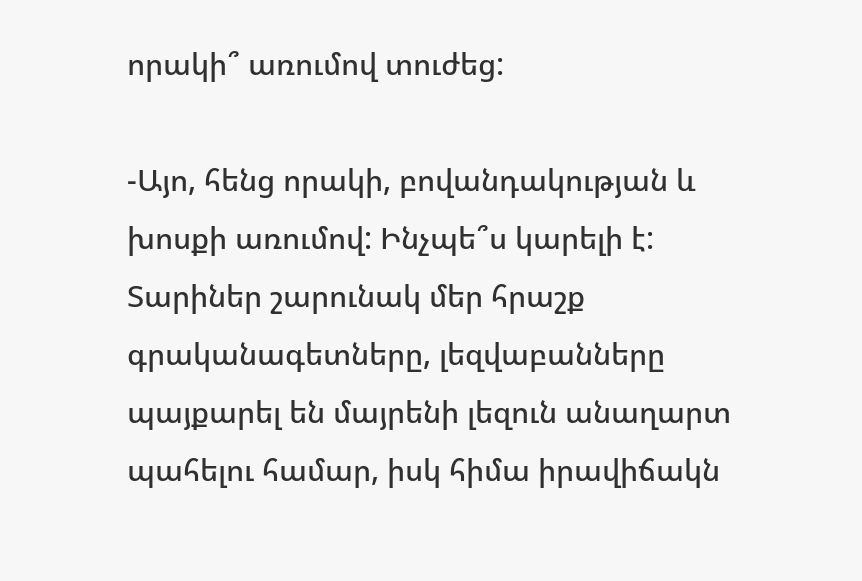որակի՞ առումով տուժեց:

-Այո, հենց որակի, բովանդակության և խոսքի առումով: Ինչպե՞ս կարելի է: Տարիներ շարունակ մեր հրաշք գրականագետները, լեզվաբանները պայքարել են մայրենի լեզուն անաղարտ պահելու համար, իսկ հիմա իրավիճակն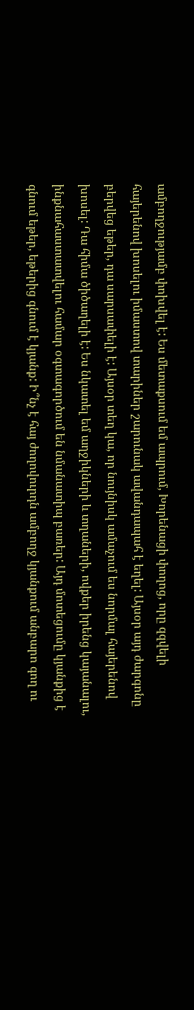ամբողջությամբ փոխվել է: Ես մետաքսում եմ ապրում, Խորենացի փողոց, որը զզվելի հայերենով խոսելու իմաստով տարիներ շարունակ ավանդապահ է եղել: Այսօր այդ ժարգոնը բերվեց եթեր, դա սարսափելի է: Այսօր տեղ կա, որ նույնիսկ ամաչում ես նորմալ հայերենով խոսել: Դա հիմա ծիծաղելի է: Ես նկատել եմ աղջիկների և տղաների, ովքեր իրենց կայանալու, ինքնահաստատվելու համար օգտագործում են նմանատիպ բառեր: Այդ մոտեցումը կյանքից է գնում եթեր, եթերից գնում է կյանք: Ի՞նչ է հայ ժողովուրդն ամբողջ կյանքում անբարո գող ու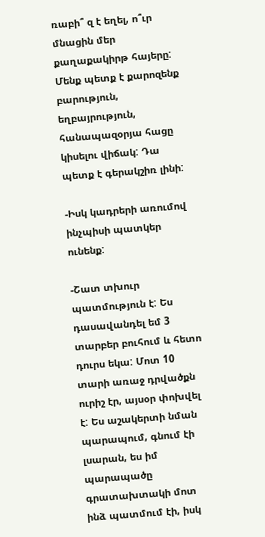ռաբի՞ զ է եղել, ո՞ւր մնացին մեր քաղաքակիրթ հայերը: Մենք պետք է քարոզենք բարություն, եղբայրություն, հանապազօրյա հացը կիսելու վիճակ: Դա պետք է գերակշիռ լինի:

-Իսկ կադրերի առումով ինչպիսի պատկեր ունենք:

-Շատ տխուր պատմություն է: Ես դասավանդել եմ 3 տարբեր բուհում և հետո դուրս եկա: Մոտ 10 տարի առաջ դրվածքն ուրիշ էր, այսօր փոխվել է: Ես աշակերտի նման պարապում, գնում էի լսարան, ես իմ պարապածը գրատախտակի մոտ ինձ պատմում էի, իսկ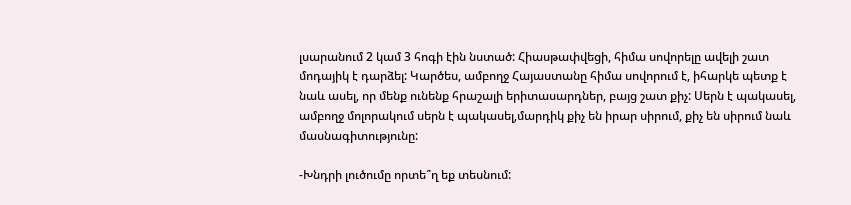լսարանում 2 կամ 3 հոգի էին նստած: Հիասթափվեցի, հիմա սովորելը ավելի շատ մոդայիկ է դարձել: Կարծես, ամբողջ Հայաստանը հիմա սովորում է, իհարկե պետք է նաև ասել, որ մենք ունենք հրաշալի երիտասարդներ, բայց շատ քիչ: Սերն է պակասել, ամբողջ մոլորակում սերն է պակասել,մարդիկ քիչ են իրար սիրում, քիչ են սիրում նաև մասնագիտությունը:

-Խնդրի լուծումը որտե՞ղ եք տեսնում: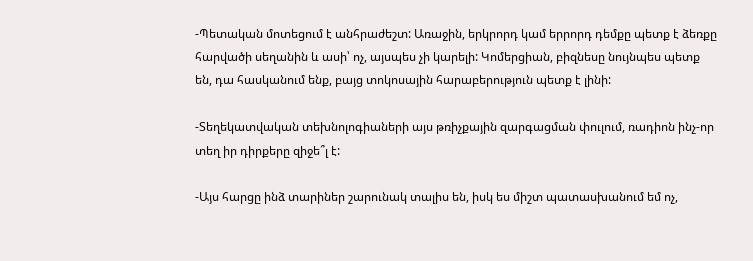-Պետական մոտեցում է անհրաժեշտ: Առաջին, երկրորդ կամ երրորդ դեմքը պետք է ձեռքը հարվածի սեղանին և ասի՝ ոչ, այսպես չի կարելի: Կոմերցիան, բիզնեսը նույնպես պետք են, դա հասկանում ենք, բայց տոկոսային հարաբերություն պետք է լինի:

-Տեղեկատվական տեխնոլոգիաների այս թռիչքային զարգացման փուլում, ռադիոն ինչ-որ տեղ իր դիրքերը զիջե՞լ է:

-Այս հարցը ինձ տարիներ շարունակ տալիս են, իսկ ես միշտ պատասխանում եմ ոչ,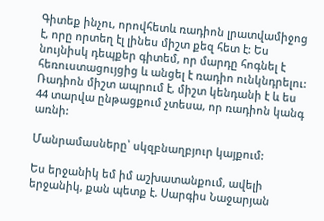Գիտեք ինչու, որովհետև ռադիոն լրատվամիջոց է, որը որտեղ էլ լինես միշտ քեզ հետ է: Ես նույնիսկ դեպքեր գիտեմ, որ մարդը հոգնել է հեռուստացույցից և անցել է ռադիո ունկնդրելու: Ռադիոն միշտ ապրում է, միշտ կենդանի է և ես 44 տարվա ընթացքում չտեսա, որ ռադիոն կանգ առնի:

Մանրամասները՝ սկզբնաղբյուր կայքում:

Ես երջանիկ եմ իմ աշխատանքում, ավելի երջանիկ, քան պետք է. Սարգիս Նաջարյան